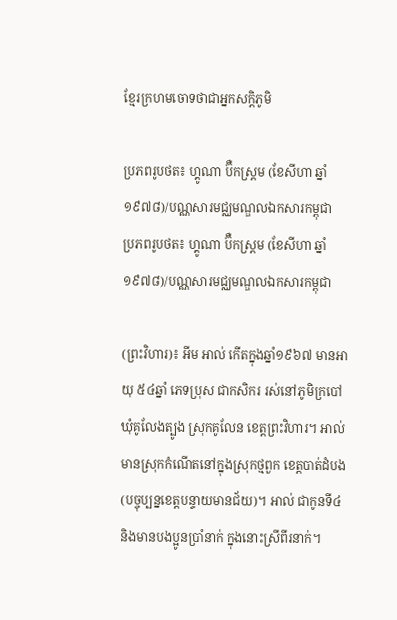ខ្មែរក្រហមចោទថាជាអ្នកសក្តិភូមិ

ប្រភពរូបថត៖ ហ្គូណា ប៊ឺកស្ត្រម (ខែសីហា ឆ្នាំ១៩៧៨)/បណ្ណសារមជ្ឈមណ្ឌលឯកសារកម្ពុជា
ប្រភពរូបថត៖ ហ្គូណា ប៊ឺកស្ត្រម (ខែសីហា ឆ្នាំ១៩៧៨)/បណ្ណសារមជ្ឈមណ្ឌលឯកសារកម្ពុជា

(ព្រះវិហារ)៖ អីម អាល់ កើតក្នុងឆ្នាំ១៩៦៧ មានអាយុ ៥៤ឆ្នាំ ភេទប្រុស ជាកសិករ រស់នៅភូមិក្របៅ ឃុំគូលែងត្បូង ស្រុកគូលែន ខេត្តព្រះវិហារ។ អាល់ មានស្រុកកំណើតនៅក្នុងស្រុកថ្មពួក ខេត្តបាត់ដំបង (បច្ចុប្បន្នខេត្តបន្ទាយមានជ័យ)។ អាល់ ជាកូនទី៤ និងមានបងប្អូនប្រាំនាក់ ក្នុងនោះស្រីពីរនាក់។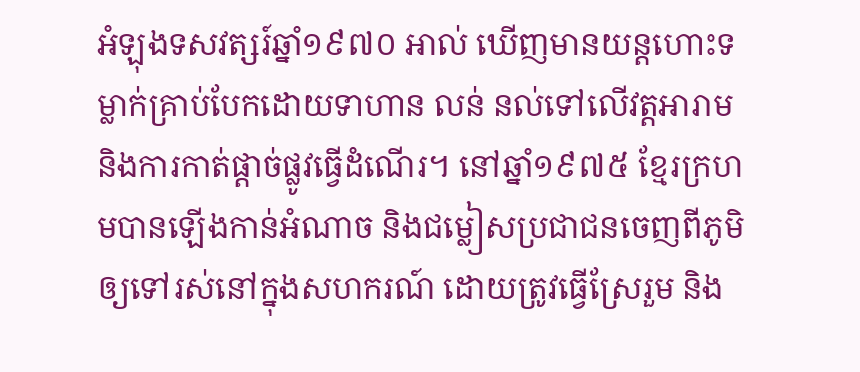អំឡុងទសវត្សរ៍ឆ្នាំ១៩៧០ អាល់ ឃើញមានយន្តហោះទម្លាក់គ្រាប់បែកដោយទាហាន លន់ នល់ទៅលើវត្តអារាម និងការកាត់ផ្ដាច់ផ្លូវធ្វើដំណើរ។ នៅឆ្នាំ១៩៧៥ ខ្មែរក្រហមបានឡើងកាន់អំណាច និងជម្លៀសប្រជាជនចេញពីភូមិ ឲ្យទៅរស់នៅក្នុងសហករណ៍ ដោយត្រូវធ្វើស្រែរួម និង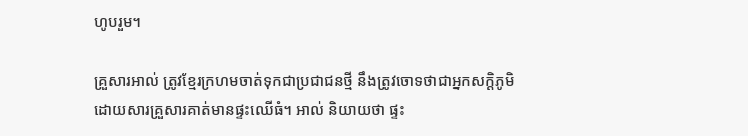ហូបរួម។

គ្រួសារអាល់ ត្រូវខ្មែរក្រហមចាត់ទុកជាប្រជាជនថ្មី នឹងត្រូវចោទថាជាអ្នកសក្តិភូមិ ដោយសារគ្រួសារគាត់មានផ្ទះឈើធំ។ អាល់ និយាយថា ផ្ទះ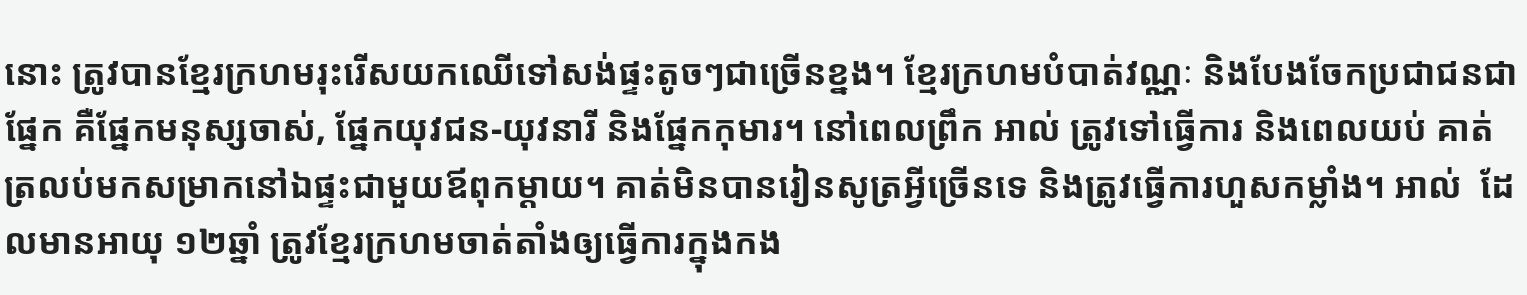នោះ ត្រូវបានខ្មែរក្រហមរុះរើសយកឈើទៅសង់ផ្ទះតូចៗជាច្រើនខ្នង។ ខ្មែរក្រហមបំបាត់វណ្ណៈ និងបែងចែកប្រជាជនជាផ្នែក គឺផ្នែកមនុស្សចាស់, ផ្នែកយុវជន-យុវនារី និងផ្នែកកុមារ។ នៅពេលព្រឹក អាល់ ត្រូវទៅធ្វើការ និងពេលយប់ គាត់ត្រលប់មកសម្រាកនៅឯផ្ទះជាមួយឪពុកម្តាយ។ គាត់មិនបានរៀនសូត្រអ្វីច្រើនទេ និងត្រូវធ្វើការហួសកម្លាំង។ អាល់  ដែលមានអាយុ ១២ឆ្នាំ ត្រូវខ្មែរក្រហមចាត់តាំងឲ្យធ្វើការក្នុងកង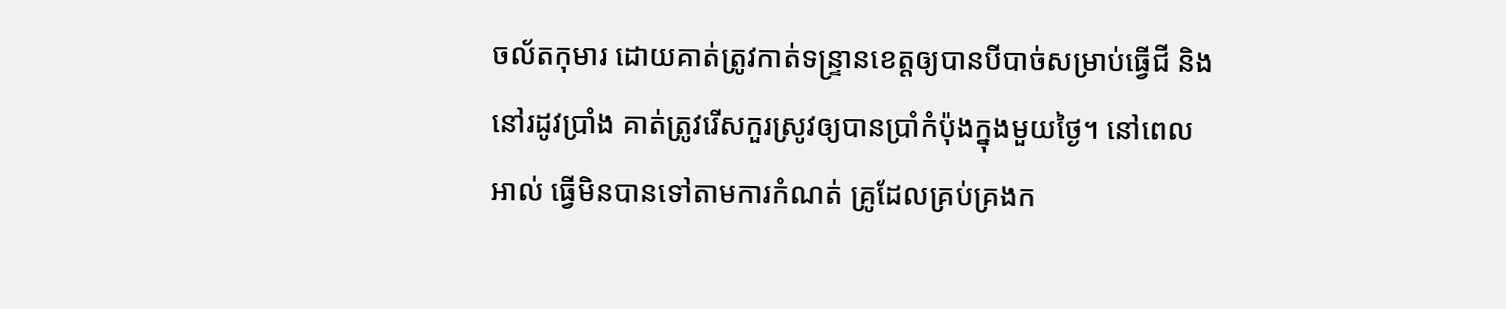ចល័តកុមារ ដោយគាត់ត្រូវកាត់ទន្ទ្រានខេត្តឲ្យបានបីបាច់សម្រាប់ធ្វើជី និងនៅរដូវប្រាំង គាត់ត្រូវរើសកួរស្រូវឲ្យបានប្រាំកំប៉ុងក្នុងមួយថ្ងៃ។ នៅពេល អាល់ ធ្វើមិនបានទៅតាមការកំណត់ គ្រូដែលគ្រប់គ្រងក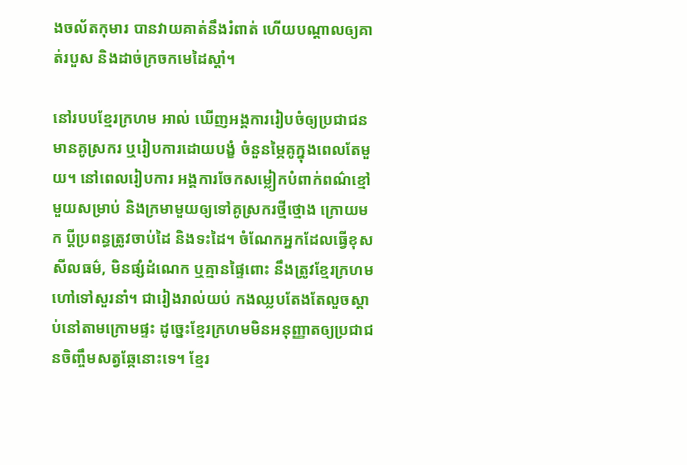ងចល័តកុមារ បានវាយគាត់នឹងរំពាត់ ហើយបណ្ដាលឲ្យគាត់របួស និងដាច់ក្រចកមេដៃស្តាំ។

នៅរបបខ្មែរក្រហម អាល់ ឃើញអង្គការរៀបចំឲ្យប្រជាជនមានគូស្រករ ឬរៀបការដោយបង្ខំ ចំនួនម្ភៃគូក្នុងពេលតែមួយ។ នៅពេលរៀបការ អង្គការចែកសម្លៀកបំពាក់ពណ៌ខ្មៅមួយសម្រាប់ និងក្រមាមួយឲ្យទៅគូស្រករថ្មីថ្មោង ក្រោយមក ប្តីប្រពន្ធត្រូវចាប់ដៃ និងទះដៃ។ ចំណែកអ្នកដែលធ្វើខុសសីលធម៌, មិនផ្សំដំណេក ឬគ្មានផ្ទៃពោះ នឹងត្រូវខ្មែរក្រហមហៅទៅសួរនាំ។ ជារៀងរាល់យប់ កងឈ្លបតែងតែលួចស្តាប់នៅតាមក្រោមផ្ទះ ដូច្នេះខ្មែរក្រហមមិនអនុញ្ញាតឲ្យប្រជាជនចិញ្ចឹមសត្វឆ្កែនោះទេ។ ខ្មែរ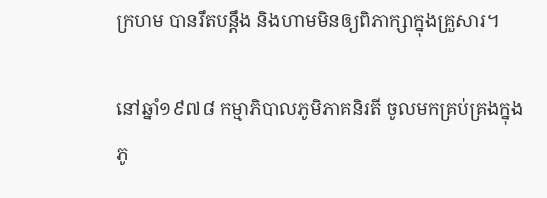ក្រហម បានរឹតបន្តឹង និងហាមមិនឲ្យពិភាក្សាក្នុងគ្រួសារ។

នៅឆ្នាំ១៩៧៨ កម្មាភិបាលភូមិភាគនិរតី ចូលមកគ្រប់គ្រងក្នុងភូ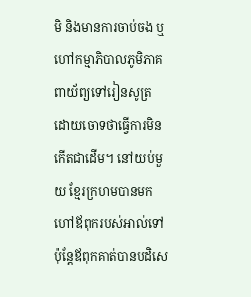មិ និងមានការចាប់ចង ឬហៅកម្មាភិបាលភូមិភាគពាយ័ព្យទៅរៀនសូត្រ ដោយចោទថាធ្វើការមិនកើតជាដើម។ នៅយប់មួយ ខ្មែរក្រហមបានមកហៅឪពុករបស់អាល់ទៅ ប៉ុន្តែឪពុកគាត់បានបដិសេ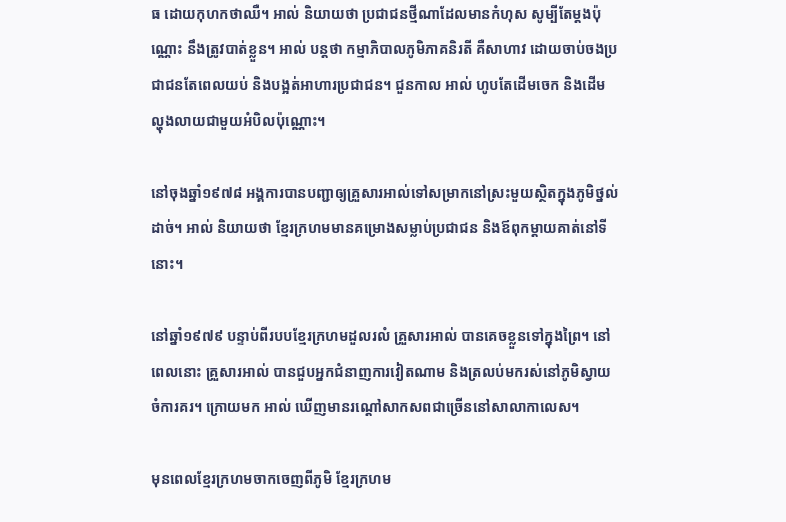ធ ដោយកុហកថាឈឺ។ អាល់ និយាយថា ប្រជាជនថ្មីណាដែលមានកំហុស សូម្បីតែម្តងប៉ុណ្ណោះ នឹងត្រូវបាត់ខ្លួន។ អាល់ បន្តថា កម្មាភិបាលភូមិភាគនិរតី គឺសាហាវ ដោយចាប់ចងប្រជាជនតែពេលយប់ និងបង្អត់អាហារប្រជាជន។ ជួនកាល អាល់ ហូបតែដើមចេក និងដើមល្ហុងលាយជាមួយអំបិលប៉ុណ្ណោះ។

នៅចុងឆ្នាំ១៩៧៨ អង្គការបានបញ្ជាឲ្យគ្រួសារអាល់ទៅសម្រាកនៅស្រះមួយស្ថិតក្នុងភូមិថ្នល់ដាច់។ អាល់ និយាយថា ខ្មែរក្រហមមានគម្រោងសម្លាប់ប្រជាជន និងឪពុកម្ដាយគាត់នៅទីនោះ។

នៅឆ្នាំ១៩៧៩ បន្ទាប់ពីរបបខ្មែរក្រហមដួលរលំ គ្រួសារអាល់ បានគេចខ្លួនទៅក្នុងព្រៃ។ នៅពេលនោះ គ្រួសារអាល់ បានជួបអ្នកជំនាញការវៀតណាម និងត្រលប់មករស់នៅភូមិស្វាយចំការគរ។ ក្រោយមក អាល់ ឃើញមានរណ្ដៅសាកសពជាច្រើននៅសាលាកាលេស។

មុនពេលខ្មែរក្រហមចាកចេញពីភូមិ ខ្មែរក្រហម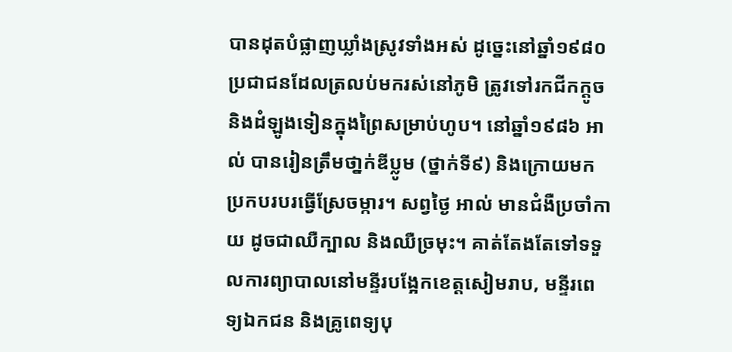បានដុតបំផ្លាញឃ្លាំងស្រូវទាំងអស់ ដូច្នេះនៅឆ្នាំ១៩៨០ ប្រជាជនដែលត្រលប់មករស់នៅភូមិ ត្រូវទៅរកជីកក្តូច និងដំឡូងទៀនក្នុងព្រៃសម្រាប់ហូប។ នៅឆ្នាំ១៩៨៦ អាល់ បានរៀនត្រឹមថា្នក់ឌីប្លូម (ថ្នាក់ទី៩) និងក្រោយមកប្រកបរបរធ្វើស្រែចម្ការ។ សព្វថ្ងៃ អាល់ មានជំងឺប្រចាំកាយ ដូចជាឈឺក្បាល និងឈឺច្រមុះ។ គាត់តែងតែទៅទទួលការព្យាបាលនៅមន្ទីរបង្អែកខេត្តសៀមរាប, មន្ទីរពេទ្យឯកជន និងគ្រូពេទ្យបុ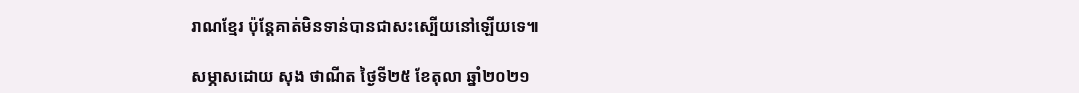រាណខ្មែរ ប៉ុន្តែគាត់មិនទាន់បានជាសះស្បើយនៅឡើយទេ៕

សម្ភាសដោយ សុង ថាណីត ថ្ងៃទី២៥ ខែតុលា ឆ្នាំ២០២១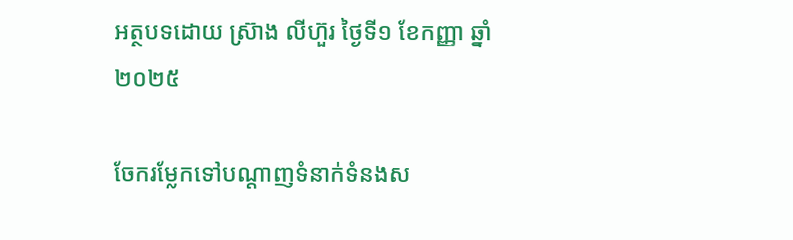អត្ថបទដោយ ស្រ៊ាង លីហ៊ួរ ថ្ងៃទី១ ខែកញ្ញា ឆ្នាំ២០២៥

ចែករម្លែកទៅបណ្តាញទំនាក់ទំនងស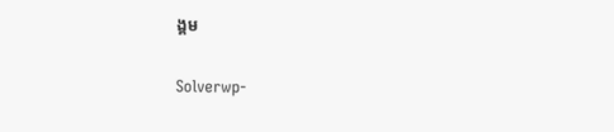ង្គម

Solverwp-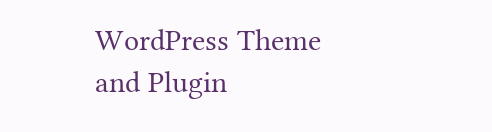WordPress Theme and Plugin